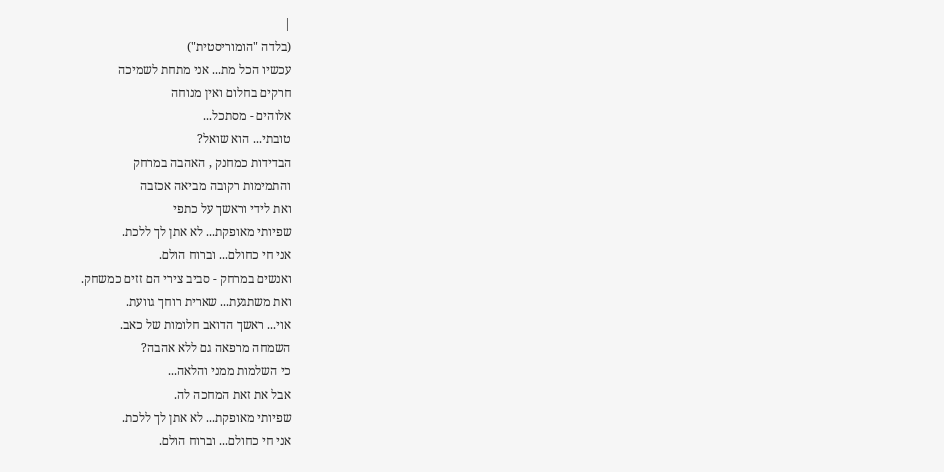|
(בלדה "הומוריסטית")
עכשיו הכל מת... אני מתחת לשמיכה
חרקים בחלום ואין מנוחה
אלוהים - מסתכל...
טובתי... הוא שואל?
הבדידות כמחנק , האהבה במרחק
והתמימות רקובה מביאה אכזבה
ואת לידי וראשך על כתפי
שפיותי מאופקת... לא אתן לך ללכת.
אני חי כחולם... וברוח הולם.
ואנשים במרחק - סביב צירי הם זזים כמשחק.
ואת משתגעת... שארית רוחך גוועת.
אוי... ראשך הדואב חלומות של כאב.
השמחה מרפאה גם ללא אהבה?
כי השלמות ממני והלאה...
אבל את זאת המחכה לה.
שפיותי מאופקת... לא אתן לך ללכת.
אני חי כחולם... וברוח הולם.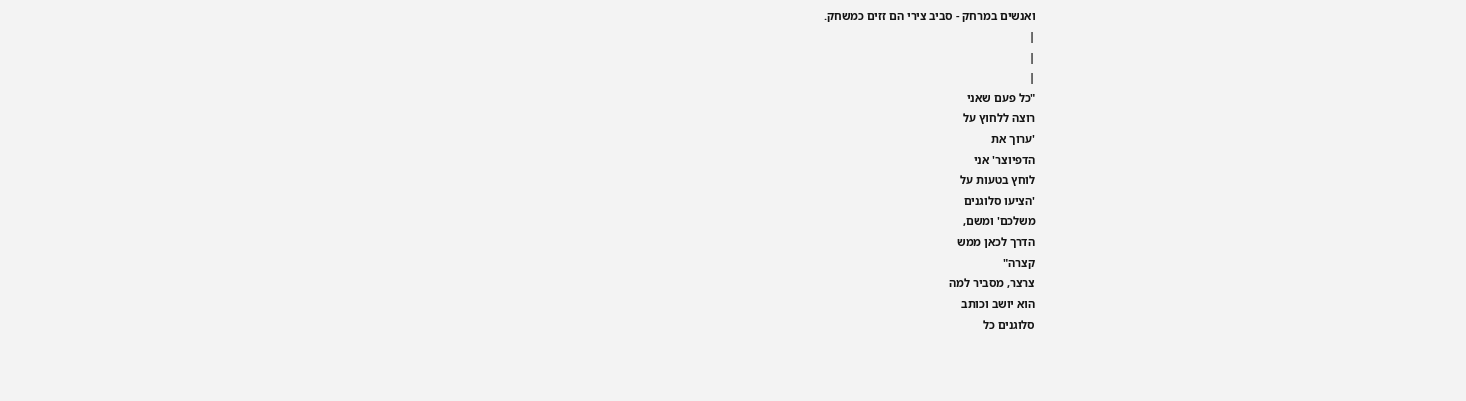ואנשים במרחק - סביב צירי הם זזים כמשחק.
|
|
|
"כל פעם שאני
רוצה ללחוץ על
'ערוך את
הדפיוצר' אני
לוחץ בטעות על
'הציעו סלוגנים
משלכם' ומשם,
הדרך לכאן ממש
קצרה"
צרצר, מסביר למה
הוא יושב וכותב
סלוגנים כל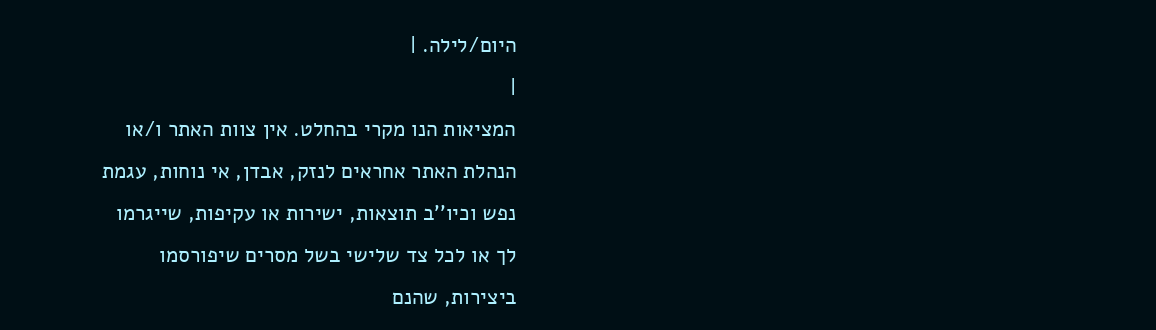היום/לילה. |
|
המציאות הנו מקרי בהחלט. אין צוות האתר ו/או
הנהלת האתר אחראים לנזק, אבדן, אי נוחות, עגמת
נפש וכיו''ב תוצאות, ישירות או עקיפות, שייגרמו
לך או לכל צד שלישי בשל מסרים שיפורסמו
ביצירות, שהנם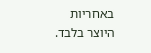באחריות היוצר בלבד.